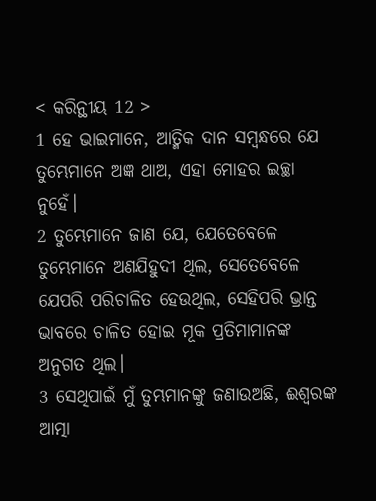< କରିନ୍ଥୀୟ 12 >
1 ହେ ଭାଇମାନେ, ଆତ୍ମିକ ଦାନ ସମ୍ବନ୍ଧରେ ଯେ ତୁମ୍ଭେମାନେ ଅଜ୍ଞ ଥାଅ, ଏହା ମୋହର ଇଚ୍ଛା ନୁହେଁ।
2 ତୁମ୍ଭେମାନେ ଜାଣ ଯେ, ଯେତେବେଳେ ତୁମ୍ଭେମାନେ ଅଣଯିହୁଦୀ ଥିଲ, ସେତେବେଳେ ଯେପରି ପରିଚାଳିତ ହେଉଥିଲ, ସେହିପରି ଭ୍ରାନ୍ତ ଭାବରେ ଚାଳିତ ହୋଇ ମୂକ ପ୍ରତିମାମାନଙ୍କ ଅନୁଗତ ଥିଲ।
3 ସେଥିପାଇଁ ମୁଁ ତୁମ୍ଭମାନଙ୍କୁ ଜଣାଉଅଛି, ଈଶ୍ବରଙ୍କ ଆତ୍ମା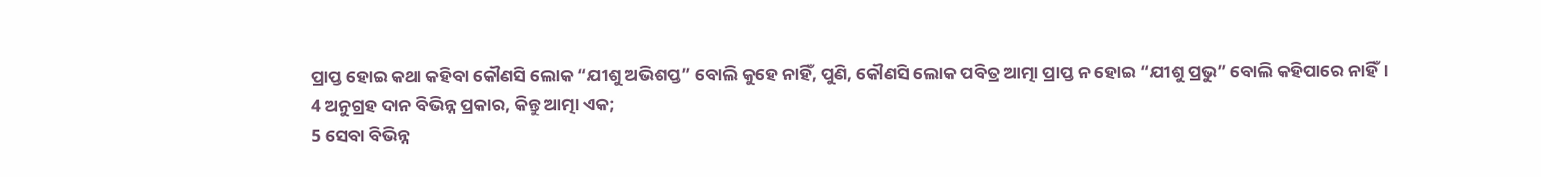ପ୍ରାପ୍ତ ହୋଇ କଥା କହିବା କୌଣସି ଲୋକ “ଯୀଶୁ ଅଭିଶପ୍ତ” ବୋଲି କୁହେ ନାହିଁ, ପୁଣି, କୌଣସି ଲୋକ ପବିତ୍ର ଆତ୍ମା ପ୍ରାପ୍ତ ନ ହୋଇ “ଯୀଶୁ ପ୍ରଭୁ” ବୋଲି କହିପାରେ ନାହିଁ।
4 ଅନୁଗ୍ରହ ଦାନ ବିଭିନ୍ନ ପ୍ରକାର, କିନ୍ତୁ ଆତ୍ମା ଏକ;
5 ସେବା ବିଭିନ୍ନ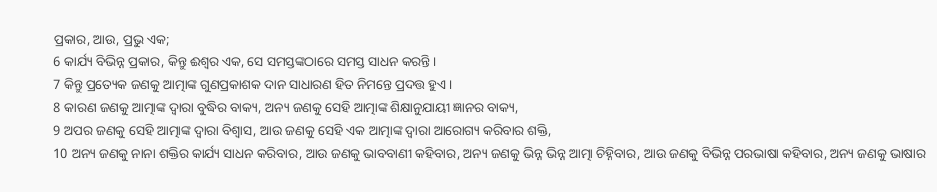ପ୍ରକାର, ଆଉ, ପ୍ରଭୁ ଏକ;
6 କାର୍ଯ୍ୟ ବିଭିନ୍ନ ପ୍ରକାର, କିନ୍ତୁ ଈଶ୍ବର ଏକ, ସେ ସମସ୍ତଙ୍କଠାରେ ସମସ୍ତ ସାଧନ କରନ୍ତି।
7 କିନ୍ତୁ ପ୍ରତ୍ୟେକ ଜଣକୁ ଆତ୍ମାଙ୍କ ଗୁଣପ୍ରକାଶକ ଦାନ ସାଧାରଣ ହିତ ନିମନ୍ତେ ପ୍ରଦତ୍ତ ହୁଏ।
8 କାରଣ ଜଣକୁ ଆତ୍ମାଙ୍କ ଦ୍ୱାରା ବୁଦ୍ଧିର ବାକ୍ୟ, ଅନ୍ୟ ଜଣକୁ ସେହି ଆତ୍ମାଙ୍କ ଶିକ୍ଷାନୁଯାୟୀ ଜ୍ଞାନର ବାକ୍ୟ,
9 ଅପର ଜଣକୁ ସେହି ଆତ୍ମାଙ୍କ ଦ୍ୱାରା ବିଶ୍ୱାସ, ଆଉ ଜଣକୁ ସେହି ଏକ ଆତ୍ମାଙ୍କ ଦ୍ୱାରା ଆରୋଗ୍ୟ କରିବାର ଶକ୍ତି,
10 ଅନ୍ୟ ଜଣକୁ ନାନା ଶକ୍ତିର କାର୍ଯ୍ୟ ସାଧନ କରିବାର, ଆଉ ଜଣକୁ ଭାବବାଣୀ କହିବାର, ଅନ୍ୟ ଜଣକୁ ଭିନ୍ନ ଭିନ୍ନ ଆତ୍ମା ଚିହ୍ନିବାର, ଆଉ ଜଣକୁ ବିଭିନ୍ନ ପରଭାଷା କହିବାର, ଅନ୍ୟ ଜଣକୁ ଭାଷାର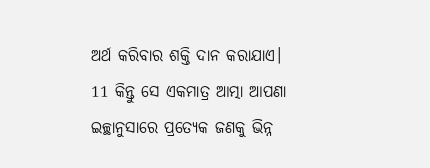ଅର୍ଥ କରିବାର ଶକ୍ତି ଦାନ କରାଯାଏ।
11 କିନ୍ତୁ ସେ ଏକମାତ୍ର ଆତ୍ମା ଆପଣା ଇଚ୍ଛାନୁସାରେ ପ୍ରତ୍ୟେକ ଜଣକୁ ଭିନ୍ନ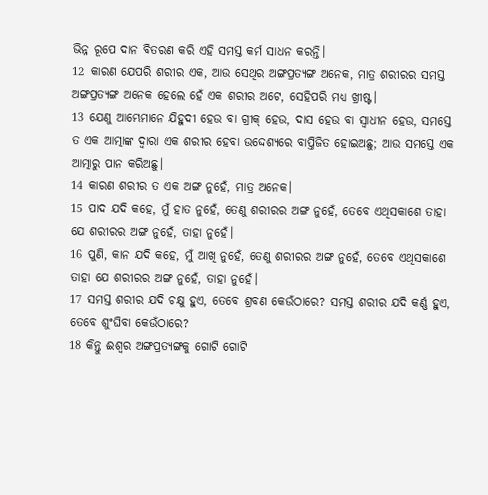ଭିନ୍ନ ରୂପେ ଦାନ ବିତରଣ କରି ଏହି ସମସ୍ତ କର୍ମ ସାଧନ କରନ୍ତି।
12 କାରଣ ଯେପରି ଶରୀର ଏକ, ଆଉ ସେଥିର ଅଙ୍ଗପ୍ରତ୍ୟଙ୍ଗ ଅନେକ, ମାତ୍ର ଶରୀରର ସମସ୍ତ ଅଙ୍ଗପ୍ରତ୍ୟଙ୍ଗ ଅନେକ ହେଲେ ହେଁ ଏକ ଶରୀର ଅଟେ, ସେହିପରି ମଧ୍ୟ ଖ୍ରୀଷ୍ଟ।
13 ଯେଣୁ ଆମ୍ଭେମାନେ ଯିହୁଦୀ ହେଉ ବା ଗ୍ରୀକ୍ ହେଉ, ଦାସ ହେଉ ବା ସ୍ୱାଧୀନ ହେଉ, ସମସ୍ତେ ତ ଏକ ଆତ୍ମାଙ୍କ ଦ୍ୱାରା ଏକ ଶରୀର ହେବା ଉଦ୍ଦେଶ୍ୟରେ ବାପ୍ତିଜିତ ହୋଇଅଛୁ; ଆଉ ସମସ୍ତେ ଏକ ଆତ୍ମାରୁ ପାନ କରିଅଛୁ।
14 କାରଣ ଶରୀର ତ ଏକ ଅଙ୍ଗ ନୁହେଁ, ମାତ୍ର ଅନେକ।
15 ପାଦ ଯଦି କହେ, ମୁଁ ହାତ ନୁହେଁ, ତେଣୁ ଶରୀରର ଅଙ୍ଗ ନୁହେଁ, ତେବେ ଏଥିସକାଶେ ତାହା ଯେ ଶରୀରର ଅଙ୍ଗ ନୁହେଁ, ତାହା ନୁହେଁ।
16 ପୁଣି, କାନ ଯଦି କହେ, ମୁଁ ଆଖି ନୁହେଁ, ତେଣୁ ଶରୀରର ଅଙ୍ଗ ନୁହେଁ, ତେବେ ଏଥିସକାଶେ ତାହା ଯେ ଶରୀରର ଅଙ୍ଗ ନୁହେଁ, ତାହା ନୁହେଁ।
17 ସମସ୍ତ ଶରୀର ଯଦି ଚକ୍ଷୁ ହୁଏ, ତେବେ ଶ୍ରବଣ କେଉଁଠାରେ? ସମସ୍ତ ଶରୀର ଯଦି କର୍ଣ୍ଣ ହୁଏ, ତେବେ ଶୁଂଘିବା କେଉଁଠାରେ?
18 କିନ୍ତୁ ଈଶ୍ବର ଅଙ୍ଗପ୍ରତ୍ୟଙ୍ଗକୁ ଗୋଟି ଗୋଟି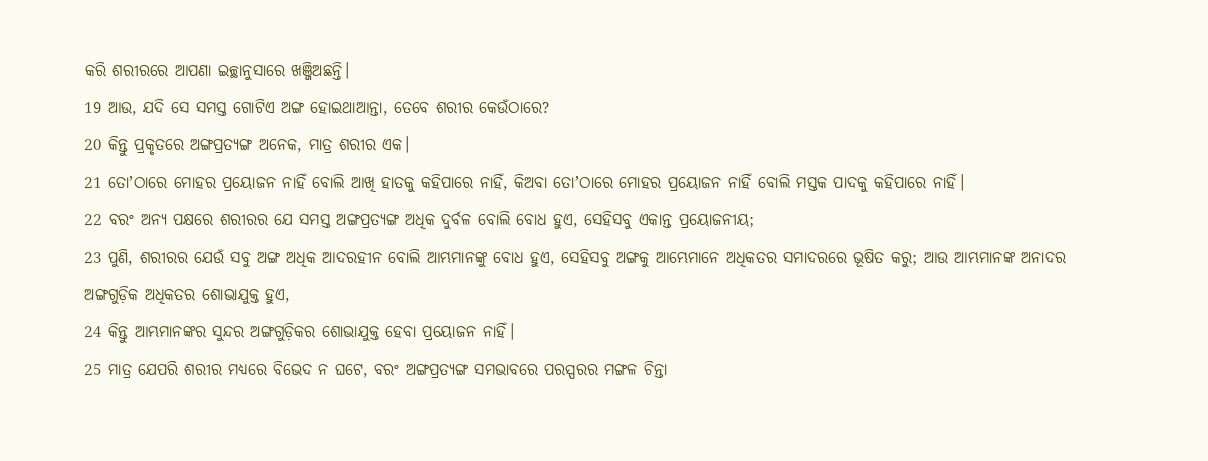କରି ଶରୀରରେ ଆପଣା ଇଚ୍ଛାନୁସାରେ ଖଞ୍ଜିଅଛନ୍ତି।
19 ଆଉ, ଯଦି ସେ ସମସ୍ତ ଗୋଟିଏ ଅଙ୍ଗ ହୋଇଥାଆନ୍ତା, ତେବେ ଶରୀର କେଉଁଠାରେ?
20 କିନ୍ତୁ ପ୍ରକୃତରେ ଅଙ୍ଗପ୍ରତ୍ୟଙ୍ଗ ଅନେକ, ମାତ୍ର ଶରୀର ଏକ।
21 ତୋʼଠାରେ ମୋହର ପ୍ରୟୋଜନ ନାହିଁ ବୋଲି ଆଖି ହାତକୁ କହିପାରେ ନାହିଁ, କିଅବା ତୋʼଠାରେ ମୋହର ପ୍ରୟୋଜନ ନାହିଁ ବୋଲି ମସ୍ତକ ପାଦକୁ କହିପାରେ ନାହିଁ।
22 ବରଂ ଅନ୍ୟ ପକ୍ଷରେ ଶରୀରର ଯେ ସମସ୍ତ ଅଙ୍ଗପ୍ରତ୍ୟଙ୍ଗ ଅଧିକ ଦୁର୍ବଳ ବୋଲି ବୋଧ ହୁଏ, ସେହିସବୁ ଏକାନ୍ତ ପ୍ରୟୋଜନୀୟ;
23 ପୁଣି, ଶରୀରର ଯେଉଁ ସବୁ ଅଙ୍ଗ ଅଧିକ ଆଦରହୀନ ବୋଲି ଆମ୍ଭମାନଙ୍କୁ ବୋଧ ହୁଏ, ସେହିସବୁ ଅଙ୍ଗକୁ ଆମ୍ଭେମାନେ ଅଧିକତର ସମାଦରରେ ଭୂଷିତ କରୁ; ଆଉ ଆମ୍ଭମାନଙ୍କ ଅନାଦର ଅଙ୍ଗଗୁଡ଼ିକ ଅଧିକତର ଶୋଭାଯୁକ୍ତ ହୁଏ,
24 କିନ୍ତୁ ଆମ୍ଭମାନଙ୍କର ସୁନ୍ଦର ଅଙ୍ଗଗୁଡ଼ିକର ଶୋଭାଯୁକ୍ତ ହେବା ପ୍ରୟୋଜନ ନାହିଁ।
25 ମାତ୍ର ଯେପରି ଶରୀର ମଧ୍ୟରେ ବିଭେଦ ନ ଘଟେ, ବରଂ ଅଙ୍ଗପ୍ରତ୍ୟଙ୍ଗ ସମଭାବରେ ପରସ୍ପରର ମଙ୍ଗଳ ଚିନ୍ତା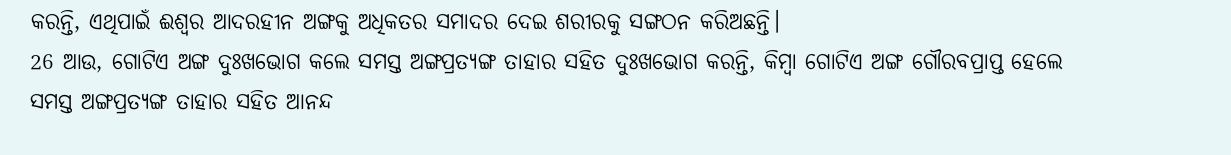କରନ୍ତି, ଏଥିପାଇଁ ଈଶ୍ବର ଆଦରହୀନ ଅଙ୍ଗକୁ ଅଧିକତର ସମାଦର ଦେଇ ଶରୀରକୁ ସଙ୍ଗଠନ କରିଅଛନ୍ତି।
26 ଆଉ, ଗୋଟିଏ ଅଙ୍ଗ ଦୁଃଖଭୋଗ କଲେ ସମସ୍ତ ଅଙ୍ଗପ୍ରତ୍ୟଙ୍ଗ ତାହାର ସହିତ ଦୁଃଖଭୋଗ କରନ୍ତି, କିମ୍ବା ଗୋଟିଏ ଅଙ୍ଗ ଗୌରବପ୍ରାପ୍ତ ହେଲେ ସମସ୍ତ ଅଙ୍ଗପ୍ରତ୍ୟଙ୍ଗ ତାହାର ସହିତ ଆନନ୍ଦ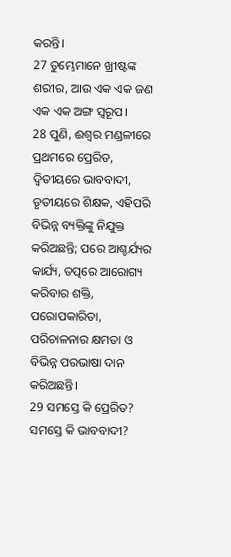କରନ୍ତି।
27 ତୁମ୍ଭେମାନେ ଖ୍ରୀଷ୍ଟଙ୍କ ଶରୀର, ଆଉ ଏକ ଏକ ଜଣ ଏକ ଏକ ଅଙ୍ଗ ସ୍ୱରୂପ।
28 ପୁଣି, ଈଶ୍ବର ମଣ୍ଡଳୀରେ ପ୍ରଥମରେ ପ୍ରେରିତ, ଦ୍ୱିତୀୟରେ ଭାବବାଦୀ, ତୃତୀୟରେ ଶିକ୍ଷକ, ଏହିପରି ବିଭିନ୍ନ ବ୍ୟକ୍ତିଙ୍କୁ ନିଯୁକ୍ତ କରିଅଛନ୍ତି; ପରେ ଆଶ୍ଚର୍ଯ୍ୟର କାର୍ଯ୍ୟ, ତତ୍ପରେ ଆରୋଗ୍ୟ କରିବାର ଶକ୍ତି, ପରୋପକାରିତା, ପରିଚାଳନାର କ୍ଷମତା ଓ ବିଭିନ୍ନ ପରଭାଷା ଦାନ କରିଅଛନ୍ତି।
29 ସମସ୍ତେ କି ପ୍ରେରିତ? ସମସ୍ତେ କି ଭାବବାଦୀ?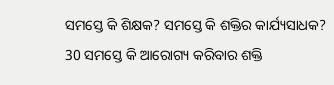ସମସ୍ତେ କି ଶିକ୍ଷକ? ସମସ୍ତେ କି ଶକ୍ତିର କାର୍ଯ୍ୟସାଧକ?
30 ସମସ୍ତେ କି ଆରୋଗ୍ୟ କରିବାର ଶକ୍ତି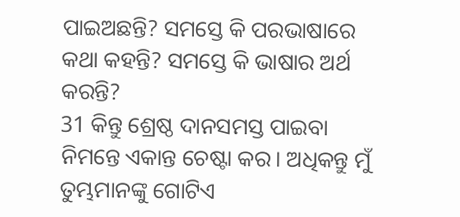ପାଇଅଛନ୍ତି? ସମସ୍ତେ କି ପରଭାଷାରେ କଥା କହନ୍ତି? ସମସ୍ତେ କି ଭାଷାର ଅର୍ଥ କରନ୍ତି?
31 କିନ୍ତୁ ଶ୍ରେଷ୍ଠ ଦାନସମସ୍ତ ପାଇବା ନିମନ୍ତେ ଏକାନ୍ତ ଚେଷ୍ଟା କର। ଅଧିକନ୍ତୁ ମୁଁ ତୁମ୍ଭମାନଙ୍କୁ ଗୋଟିଏ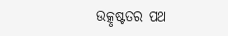ଉତ୍କୃଷ୍ଟତର ପଥ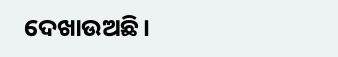ଦେଖାଉଅଛି।